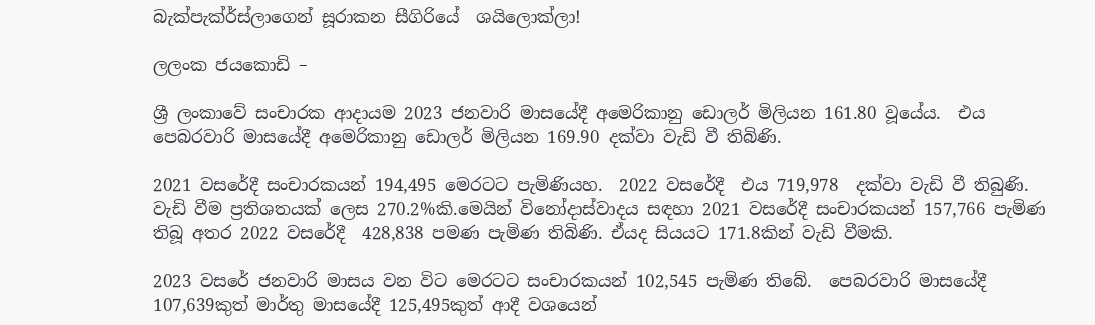බැක්පැක්ර්ස්ලාගෙන් සූරාකන සීගිරියේ  ශයිලොක්ලා!

ලලංක ජයකොඩි –

ශ්‍රී ලංකාවේ සංචාරක ආදායම 2023 ජනවාරි මාසයේදී අමෙරිකානු ඩොලර් මිලියන 161.80 වූයේය.  එය පෙබරවාරි මාසයේදී අමෙරිකානු ඩොලර් මිලියන 169.90 දක්වා වැඩි වී තිබිණි.

2021 වසරේදී සංචාරකයන් 194,495 මෙරටට පැමිණියහ.  2022 වසරේදී  එය 719,978  දක්වා වැඩි වී තිබුණි. වැඩි වීම ප්‍රතිශතයක් ලෙස 270.2%කි.මෙයින් විනෝදාස්වාදය සඳහා 2021 වසරේදී සංචාරකයන් 157,766 පැමිණ තිබූ අතර 2022 වසරේදී  428,838 පමණ පැමිණ තිබිණි. ඒයද සියයට 171.8කින් වැඩි වීමකි.

2023 වසරේ ජනවාරි මාසය වන විට මෙරටට සංචාරකයන් 102,545 පැමිණ තිබේ.  පෙබරවාරි මාසයේදී 107,639කුත් මාර්තු මාසයේදී 125,495කුත් ආදී වශයෙන්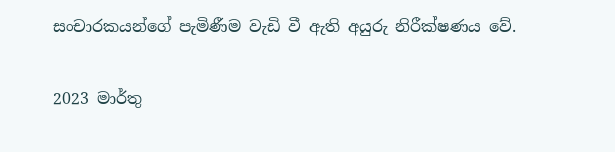සංචාරකයන්ගේ පැමිණීම වැඩි වී ඇති අයුරු නිරීක්ෂණය වේ.

2023 මාර්තු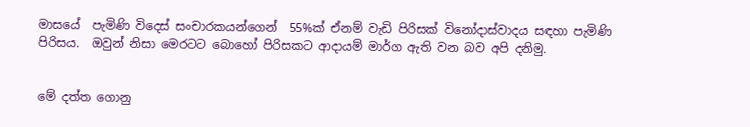මාසයේ  පැමිණි විදෙස් සංචාරකයන්ගෙන්  55%ක් ඒනම් වැඩි පිරිසක් විනෝදාස්වාදය සඳහා පැමිණි පිරිසය.  ඔවුන් නිසා මෙරටට බොහෝ පිරිසකට ආදායම් මාර්ග ඇති වන බව අපි දනිමු.


මේ දත්ත ගොනු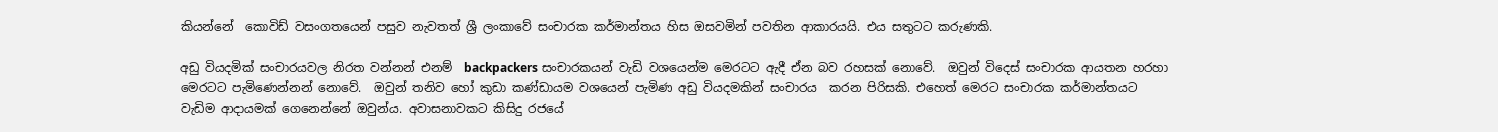කියන්නේ  කොවිඩ් වසංගතයෙන් පසුව නැවතත් ශ්‍රී ලංකාවේ සංචාරක කර්මාන්තය හිස ඔසවමින් පවතින ආකාරයයි. එය සතුටට කරුණකි.

අඩු වියදමික් සංචාරයවල නිරත වන්නන් එනම්  backpackers සංචාරකයන් වැඩි වශයෙන්ම මෙරටට ඇදී ඒන බව රහසක් නොවේ.  ඔවුන් විදෙස් සංචාරක ආයතන හරහා මෙරටට පැමිණෙන්නන් නොවේ.  ඔවුන් තනිව හෝ කුඩා කණ්ඩායම වශයෙන් පැමිණ අඩු වියදමකින් සංචාරය  කරන පිරිසකි. එහෙත් මෙරට සංචාරක කර්මාන්තයට  වැඩිම ආදායමක් ගෙනෙන්නේ ඔවුන්ය. අවාසනාවකට කිසිදු රජයේ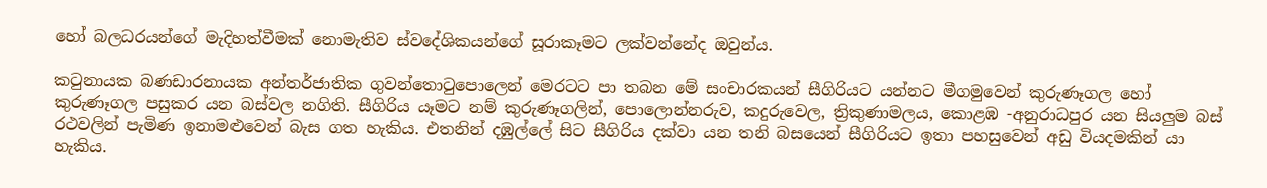හෝ බලධරයන්ගේ මැදිහත්වීමක් නොමැතිව ස්වදේශිකයන්ගේ සූරාකෑමට ලක්වන්නේද ඔවුන්ය.

කටුනායක බණඩාරනායක අන්තර්ජාතික ගුවන්තොටුපොලෙන් මෙරටට පා තබන මේ සංචාරකයන් සීගිරියට යන්නට මීගමුවෙන් කුරුණෑගල හෝ කුරුණෑගල පසුකර යන බස්වල නගිති. සීගිරිය යෑමට නම් කුරුණෑගලින්, පොලොන්නරුව, කදුරුවෙල, ත්‍රිකුණාමලය, කොළඹ -අනුරාධපුර යන සියලුම බස් රථවලින් පැමිණ ඉනාමළුවෙන් බැස ගත හැකිය. එතනින් දඹුල්ලේ සිට සීගිරිය දක්වා යන තනි බසයෙන් සීගිරියට ඉතා පහසුවෙන් අඩු වියදමකින් යා හැකිය.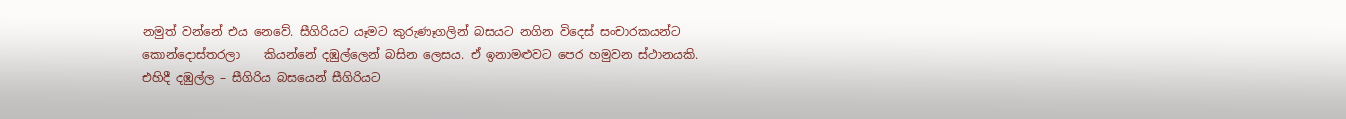නමුත් වන්නේ එය නෙවේ. සීගිරියට යෑමට කුරුණෑගලින් බසයට නගින විදෙස් සංචාරකයන්ට කොන්දොස්තරලා    කියන්නේ දඹුල්ලෙන් බසින ලෙසය. ඒ ඉනාමළුවට පෙර හමුවන ස්ථානයකි. එහිදී දඹුල්ල – සීගිරිය බසයෙන් සීගිරියට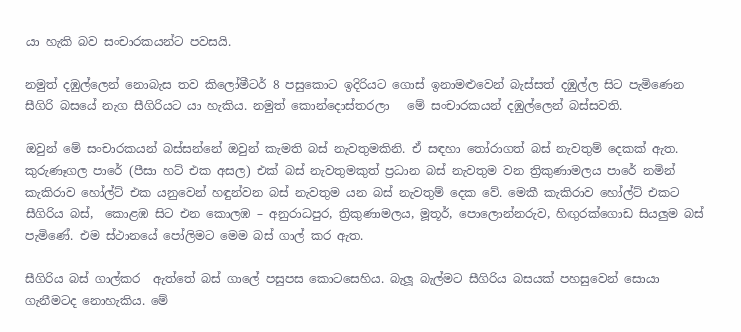යා හැකි බව සංචාරකයන්ට පවසයි.

නමුත් දඹුල්ලෙන් නොබැස තව කිලෝමීටර් 8 පසුකොට ඉදිරියට ගොස් ඉනාමළුවෙන් බැස්සත් දඹුල්ල සිට පැමිණෙන සීගිරි බසයේ නැග සීගිරියට යා හැකිය. නමුත් කොන්දොස්තරලා   මේ සංචාරකයන් දඹුල්ලෙන් බස්සවති.

ඔවුන් මේ සංචාරකයන් බස්සන්නේ ඔවුන් කැමති බස් නැවතුමකිනි. ඒ සඳහා තෝරාගත් බස් නැවතුම් දෙකක් ඇත. කුරුණෑගල පාරේ (පීසා හට් එක අසල) එක් බස් නැවතුමකුත් ප්‍රධාන බස් නැවතුම වන ත්‍රිකුණාමලය පාරේ නමින් කැකිරාව හෝල්ට් එක යනුවෙන් හඳුන්වන බස් නැවතුම යන බස් නැවතුම් දෙක වේ. මෙකී කැකිරාව හෝල්ට් එකට සීගිරිය බස්,  කොළඹ සිට එන කොලඹ – අනුරාධපුර, ත්‍රිකුණාමලය, මූතූර්, පොලොන්නරුව, හිඟුරක්ගොඩ සියලුම බස් පැමිණේ. එම ස්ථානයේ පෝලිමට මෙම බස් ගාල් කර ඇත.

සීගිරිය බස් ගාල්කර  ඇත්තේ බස් ගාලේ පසුපස කොටසෙහිය. බැලූ බැල්මට සීගිරිය බසයක් පහසුවෙන් සොයා ගැනීමටද නොහැකිය. මේ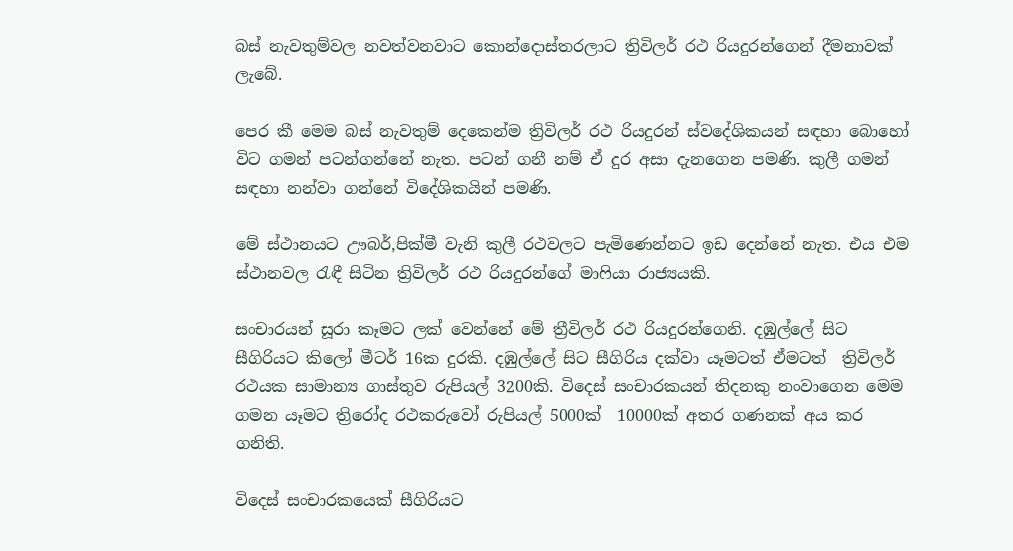බස් නැවතුම්වල නවත්වනවාට කොන්දොස්තරලාට ත්‍රිවිලර් රථ රියදුරන්ගෙන් දීමනාවක් ලැබේ.

පෙර කී මෙම බස් නැවතුම් දෙකෙන්ම ත්‍රිවිලර් රථ රියදුරන් ස්වදේශිකයන් සඳහා බොහෝ විට ගමන් පටන්ගන්නේ නැත. පටන් ගනී නම් ඒ දුර අසා දැනගෙන පමණි. කුලී ගමන් සඳහා නන්වා ගන්නේ විදේශිකයින් පමණි.

මේ ස්ථානයට ඌබර්,පික්මී වැනි කුලී රථවලට පැමිණෙන්නට ඉඩ දෙන්නේ නැත. එය එම ස්ථානවල රැඳී සිටින ත්‍රිවිලර් රථ රියදුරන්ගේ මාෆියා රාජ්‍යයකි.

සංචාරයන් සූරා කෑමට ලක් වෙන්නේ මේ ත්‍රීවිලර් රථ රියදුරන්ගෙනි. දඹුල්ලේ සිට සීගිරියට කිලෝ මීටර් 16ක දුරකි. දඹුල්ලේ සිට සීගිරිය දක්වා යෑමටත් ඒමටත්  ත්‍රිවිලර් රථයක සාමාන්‍ය ගාස්තුව රුපියල් 3200කි. විදෙස් සංචාරකයන් තිදනකු නංවාගෙන මෙම ගමන යෑමට ත්‍රිරෝද රථකරුවෝ රුපියල් 5000ක්  10000ක් අතර ගණනක් අය කර ගනිති.

විදෙස් සංචාරකයෙක් සීගිරියට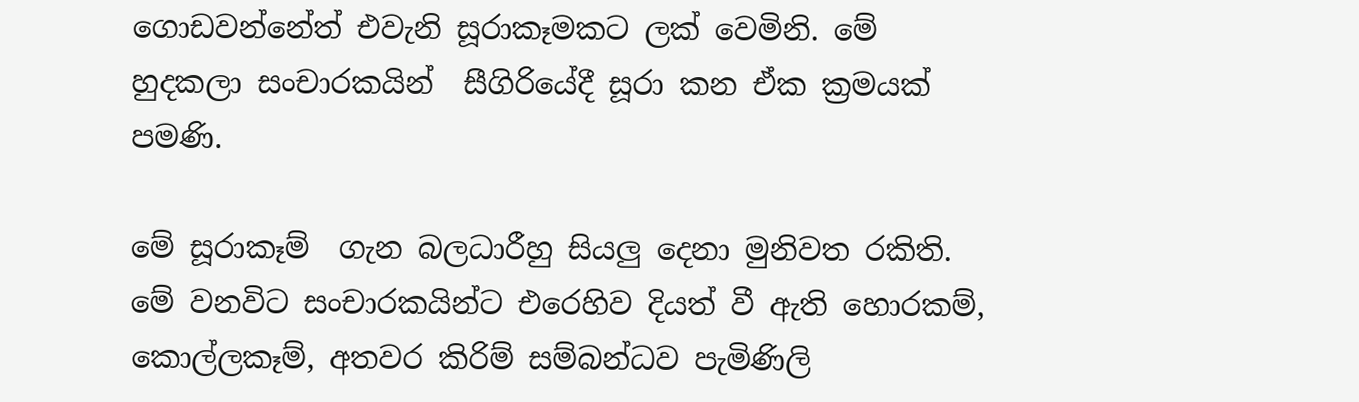ගොඩවන්නේත් එවැනි සූරාකෑමකට ලක් වෙමිනි. මේ හුදකලා සංචාරකයින්  සීගිරියේදී සූරා කන ඒක ක්‍රමයක් පමණි.

මේ සූරාකෑම්  ගැන බලධාරීහු සියලු දෙනා මුනිවත රකිති.  මේ වනවිට සංචාරකයින්ට එරෙහිව දියත් වී ඇති හොරකම්, කොල්ලකෑම්, අතවර කිරිම් සම්බන්ධව පැමිණිලි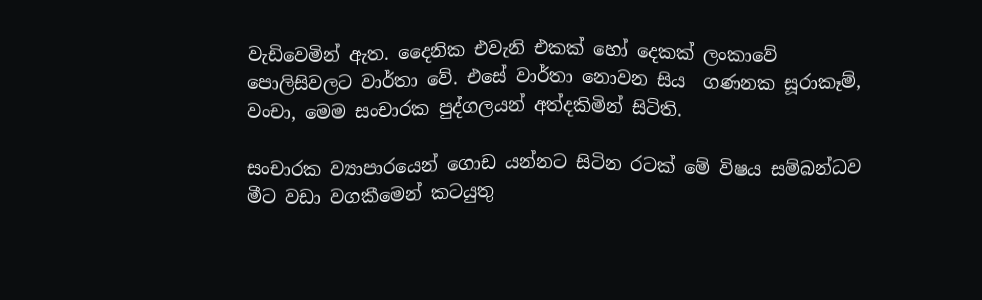වැඩිවෙමින් ඇත. දෛනික එවැනි එකක් හෝ දෙකක් ලංකාවේ පොලිසිවලට වාර්තා වේ. එසේ වාර්තා නොවන සිය  ගණනක සූරාකෑම්, වංචා, මෙම සංචාරක පුද්ගලයන් අත්දකිමින් සිටිති.

සංචාරක ව්‍යාපාරයෙන් ගොඩ යන්නට සිටින රටක් මේ විෂය සම්බන්ධව මීට වඩා වගකීමෙන් කටයුතු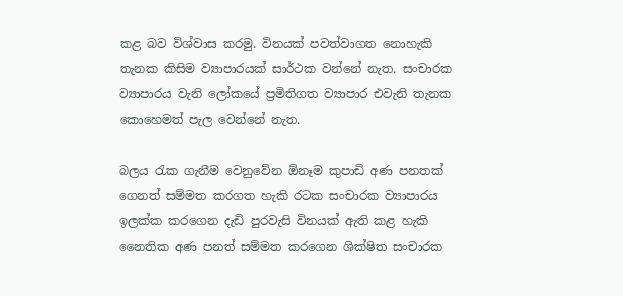කළ බව විශ්වාස කරමු. විනයක් පවත්වාගත නොහැකි තැනක කිසිම ව්‍යාපාරයක් සාර්ථක වන්නේ නැත. සංචාරක ව්‍යාපාරය වැනි ලෝකයේ ප්‍රමිතිගත ව්‍යාපාර එවැනි තැනක කොහෙමත් පැල වෙන්නේ නැත.

බලය රැක ගැනීම වෙනුවේන ඕනෑම කුපාඩි අණ පනතක් ගෙනත් සම්මත කරගත හැකි රටක සංචාරක ව්‍යාපාරය ඉලක්ක කරගෙන දැඩි පුරවැසි විනයක් ඇති කළ හැකි නෛතික අණ පනත් සම්මත කරගෙන ශික්ෂිත සංචාරක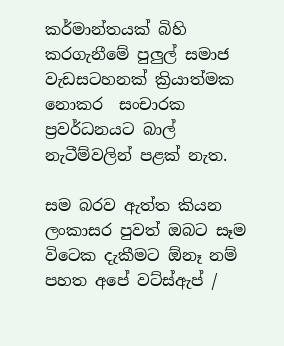කර්මාන්තයක් බිහි කරගැනීමේ පුලුල් සමාජ වැඩසටහනක් ක්‍රියාත්මක නොකර  සංචාරක ප්‍රවර්ධනයට බාල් නැටීම්වලින් පළක් නැත.

සම බරව ඇත්ත කියන ලංකාසර පුවත් ඔබට සෑම විටෙක දැකීමට ඕනෑ නම් පහත අපේ වට්ස්ඇප් /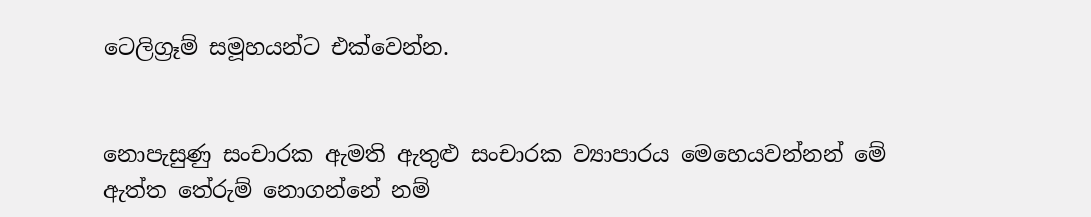ටෙලිග්‍රෑම් සමූහයන්ට එක්වෙන්න.


නොපැසුණු සංචාරක ඇමති ඇතුළු සංචාරක ව්‍යාපාරය මෙහෙයවන්නන් මේ ඇත්ත තේරුම් නොගන්නේ නම්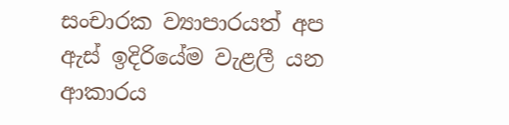සංචාරක ව්‍යාපාරයත් අප ඇස් ඉදිරියේම වැළලී යන ආකාරය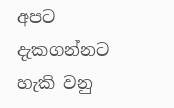අපට දැකගන්නට හැකි වනු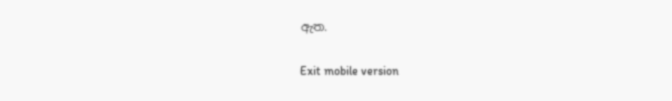ඇත.

Exit mobile version